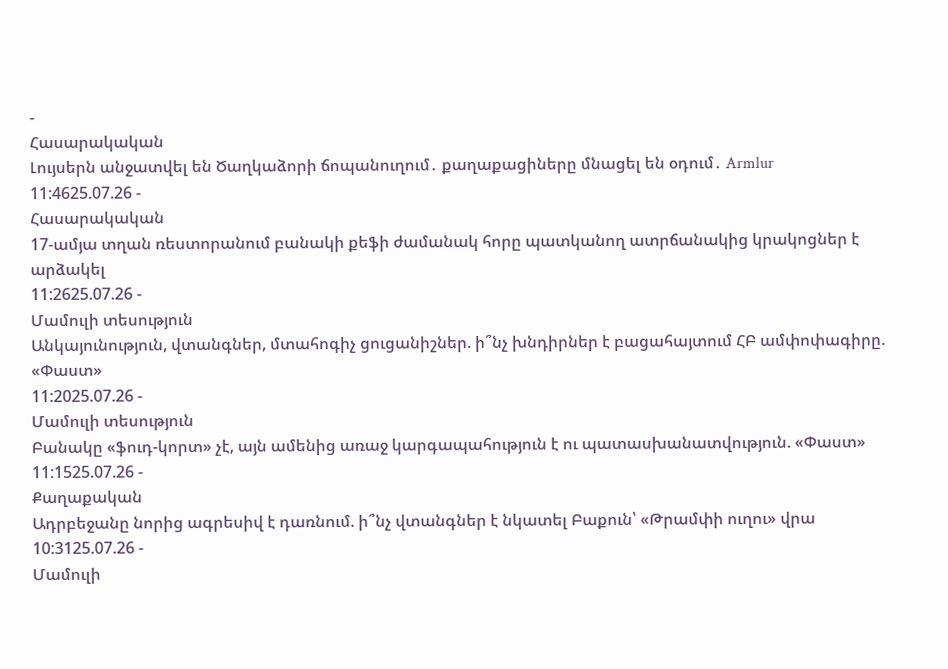-
Հասարակական
Լույսերն անջատվել են Ծաղկաձորի ճոպանուղում․ քաղաքացիները մնացել են օդում․ Armlur
11:4625.07.26 -
Հասարակական
17-ամյա տղան ռեստորանում բանակի քեֆի ժամանակ հորը պատկանող ատրճանակից կրակոցներ է արձակել
11:2625.07.26 -
Մամուլի տեսություն
Անկայունություն, վտանգներ, մտահոգիչ ցուցանիշներ. ի՞նչ խնդիրներ է բացահայտում ՀԲ ամփոփագիրը. «Փաստ»
11:2025.07.26 -
Մամուլի տեսություն
Բանակը «ֆուդ-կորտ» չէ, այն ամենից առաջ կարգապահություն է ու պատասխանատվություն. «Փաստ»
11:1525.07.26 -
Քաղաքական
Ադրբեջանը նորից ագրեսիվ է դառնում. ի՞նչ վտանգներ է նկատել Բաքուն՝ «Թրամփի ուղու» վրա
10:3125.07.26 -
Մամուլի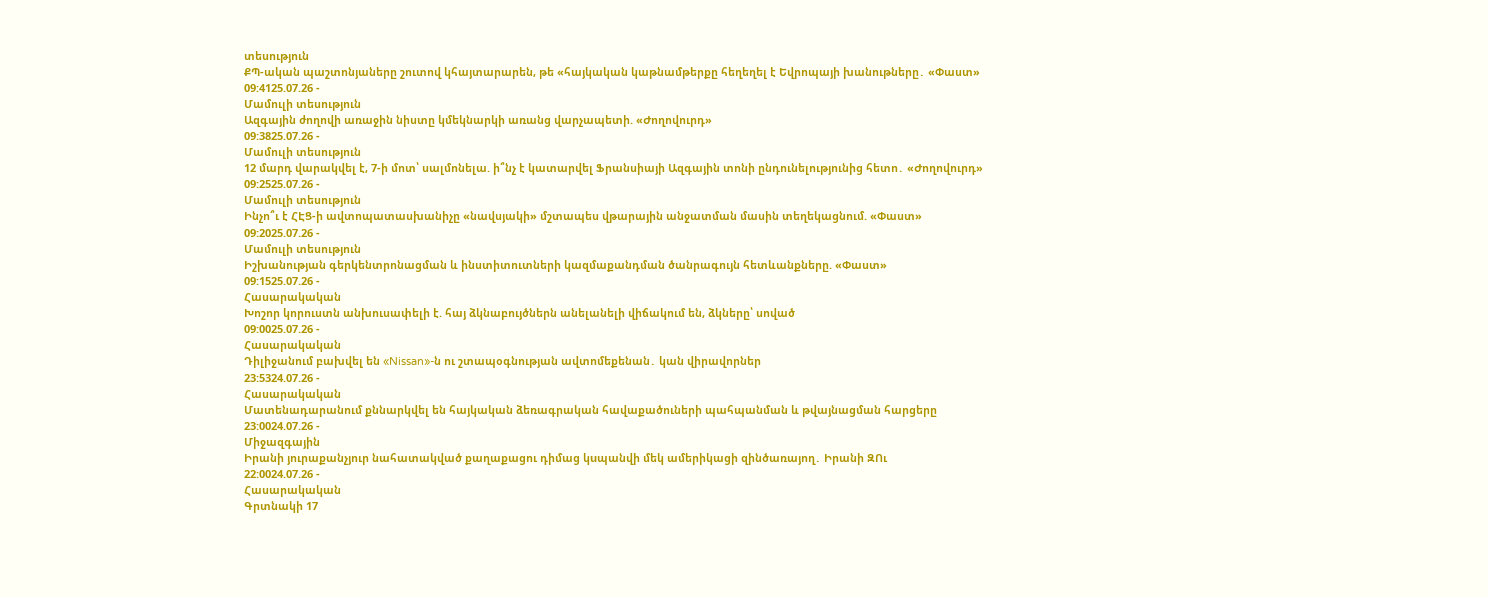տեսություն
ՔՊ-ական պաշտոնյաները շուտով կհայտարարեն, թե «հայկական կաթնամթերքը հեղեղել է Եվրոպայի խանութները․ «Փաստ»
09:4125.07.26 -
Մամուլի տեսություն
Ազգային ժողովի առաջին նիստը կմեկնարկի առանց վարչապետի. «Ժողովուրդ»
09:3825.07.26 -
Մամուլի տեսություն
12 մարդ վարակվել է, 7-ի մոտ՝ սալմոնելա. ի՞նչ է կատարվել Ֆրանսիայի Ազգային տոնի ընդունելությունից հետո․ «Ժողովուրդ»
09:2525.07.26 -
Մամուլի տեսություն
Ինչո՞ւ է ՀԷՑ-ի ավտոպատասխանիչը «նավսյակի» մշտապես վթարային անջատման մասին տեղեկացնում. «Փաստ»
09:2025.07.26 -
Մամուլի տեսություն
Իշխանության գերկենտրոնացման և ինստիտուտների կազմաքանդման ծանրագույն հետևանքները. «Փաստ»
09:1525.07.26 -
Հասարակական
Խոշոր կորուստն անխուսափելի է. հայ ձկնաբույծներն անելանելի վիճակում են, ձկները՝ սոված
09:0025.07.26 -
Հասարակական
Դիլիջանում բախվել են «Nissan»-ն ու շտապօգնության ավտոմեքենան․ կան վիրավորներ
23:5324.07.26 -
Հասարակական
Մատենադարանում քննարկվել են հայկական ձեռագրական հավաքածուների պահպանման և թվայնացման հարցերը
23:0024.07.26 -
Միջազգային
Իրանի յուրաքանչյուր նահատակված քաղաքացու դիմաց կuպանվի մեկ ամերիկացի զինծառայող․ Իրանի ԶՈւ
22:0024.07.26 -
Հասարակական
Գրտնակի 17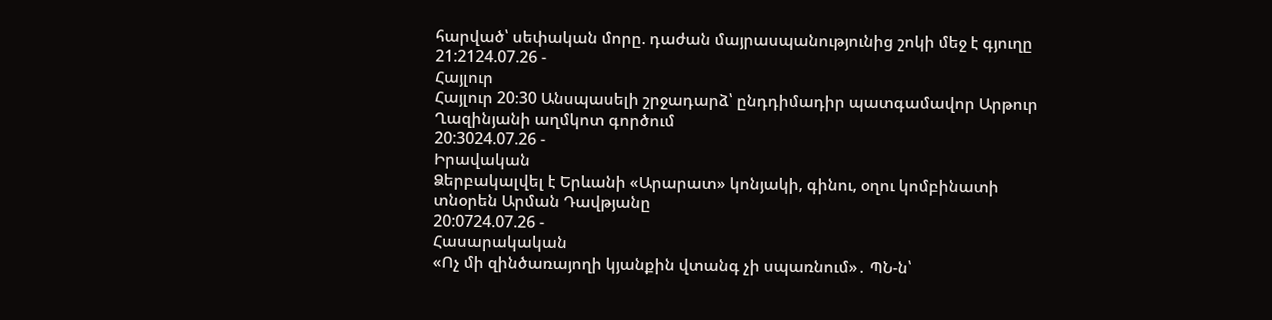հարված՝ սեփական մորը. դաժան մայրասպանությունից շոկի մեջ է գյուղը
21:2124.07.26 -
Հայլուր
Հայլուր 20։30 Անսպասելի շրջադարձ՝ ընդդիմադիր պատգամավոր Արթուր Ղազինյանի աղմկոտ գործում
20:3024.07.26 -
Իրավական
Ձերբակալվել է Երևանի «Արարատ» կոնյակի, գինու, օղու կոմբինատի տնօրեն Արման Դավթյանը
20:0724.07.26 -
Հասարակական
«Ոչ մի զինծառայողի կյանքին վտանգ չի սպառնում»․ ՊՆ-ն՝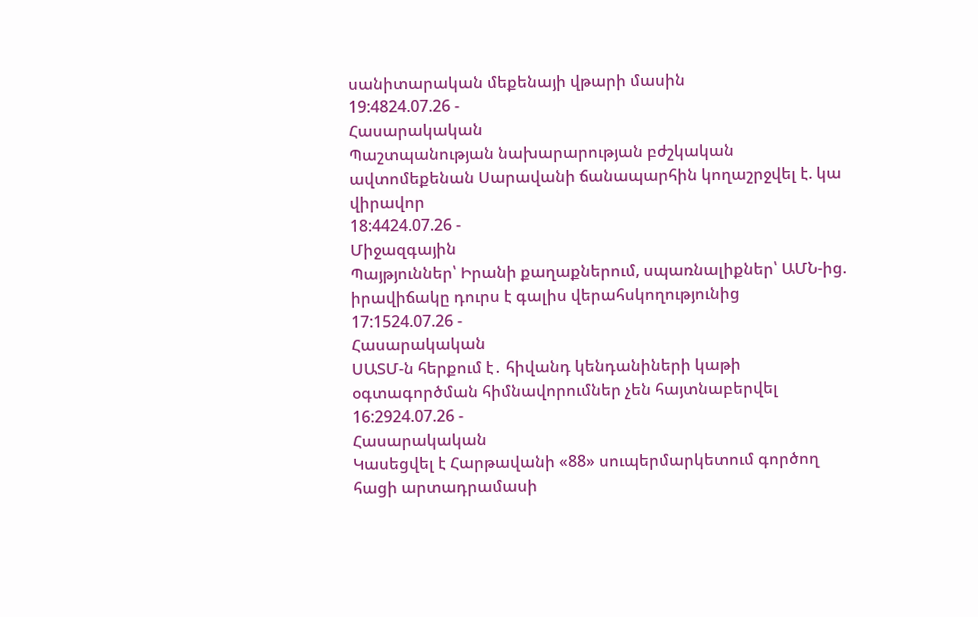սանիտարական մեքենայի վթարի մասին
19:4824.07.26 -
Հասարակական
Պաշտպանության նախարարության բժշկական ավտոմեքենան Սարավանի ճանապարհին կողաշրջվել է. կա վիրավոր
18:4424.07.26 -
Միջազգային
Պայթյուններ՝ Իրանի քաղաքներում, սպառնալիքներ՝ ԱՄՆ-ից. իրավիճակը դուրս է գալիս վերահսկողությունից
17:1524.07.26 -
Հասարակական
ՍԱՏՄ-ն հերքում է․ հիվանդ կենդանիների կաթի օգտագործման հիմնավորումներ չեն հայտնաբերվել
16:2924.07.26 -
Հասարակական
Կասեցվել է Հարթավանի «88» սուպերմարկետում գործող հացի արտադրամասի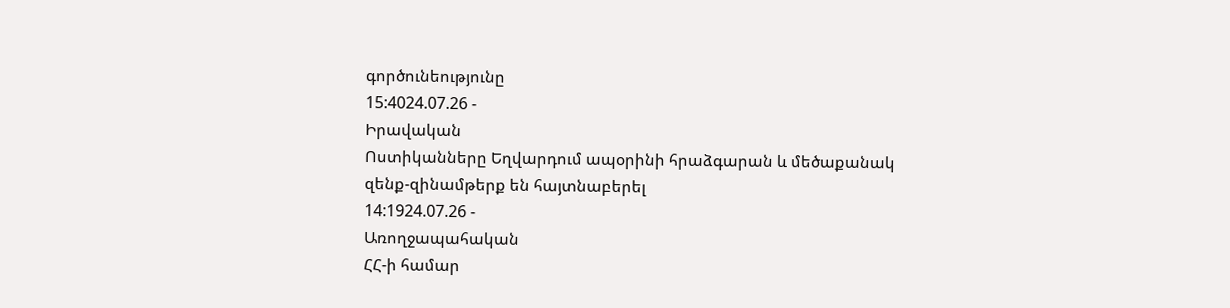գործունեությունը
15:4024.07.26 -
Իրավական
Ոստիկանները Եղվարդում ապօրինի հրաձգարան և մեծաքանակ զենք-զինամթերք են հայտնաբերել
14:1924.07.26 -
Առողջապահական
ՀՀ-ի համար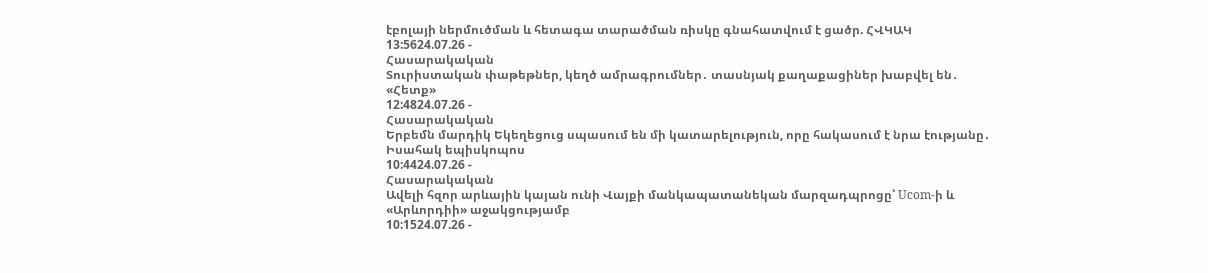էբոլայի ներմուծման և հետագա տարածման ռիսկը գնահատվում է ցածր. ՀՎԿԱԿ
13:5624.07.26 -
Հասարակական
Տուրիստական փաթեթներ, կեղծ ամրագրումներ․ տասնյակ քաղաքացիներ խաբվել են․ «Հետք»
12:4824.07.26 -
Հասարակական
Երբեմն մարդիկ Եկեղեցուց սպասում են մի կատարելություն, որը հակասում է նրա էությանը․ Իսահակ եպիսկոպոս
10:4424.07.26 -
Հասարակական
Ավելի հզոր արևային կայան ունի Վայքի մանկապատանեկան մարզադպրոցը՝ Ucom-ի և «Արևորդիի» աջակցությամբ
10:1524.07.26 -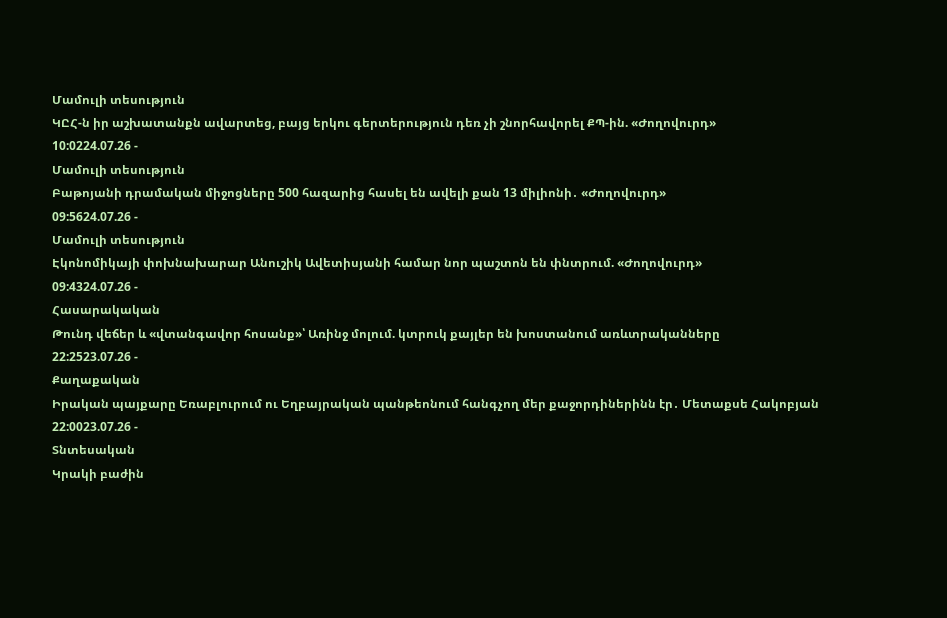Մամուլի տեսություն
ԿԸՀ-ն իր աշխատանքն ավարտեց, բայց երկու գերտերություն դեռ չի շնորհավորել ՔՊ-ին. «Ժողովուրդ»
10:0224.07.26 -
Մամուլի տեսություն
Բաթոյանի դրամական միջոցները 500 հազարից հասել են ավելի քան 13 միլիոնի․ «Ժողովուրդ»
09:5624.07.26 -
Մամուլի տեսություն
Էկոնոմիկայի փոխնախարար Անուշիկ Ավետիսյանի համար նոր պաշտոն են փնտրում. «Ժողովուրդ»
09:4324.07.26 -
Հասարակական
Թունդ վեճեր և «վտանգավոր հոսանք»՝ Առինջ մոլում. կտրուկ քայլեր են խոստանում առևտրականները
22:2523.07.26 -
Քաղաքական
Իրական պայքարը Եռաբլուրում ու Եղբայրական պանթեոնում հանգչող մեր քաջորդիներինն էր․ Մետաքսե Հակոբյան
22:0023.07.26 -
Տնտեսական
Կրակի բաժին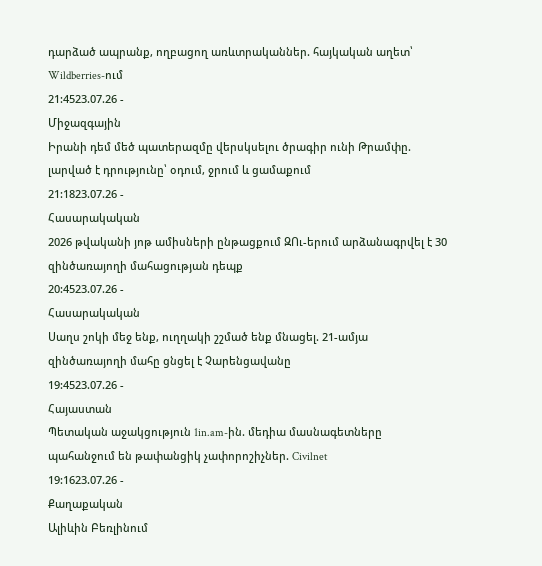դարձած ապրանք, ողբացող առևտրականներ. հայկական աղետ՝ Wildberries-ում
21:4523.07.26 -
Միջազգային
Իրանի դեմ մեծ պատերազմը վերսկսելու ծրագիր ունի Թրամփը. լարված է դրությունը՝ օդում, ջրում և ցամաքում
21:1823.07.26 -
Հասարակական
2026 թվականի յոթ ամիսների ընթացքում ԶՈւ-երում արձանագրվել է 30 զինծառայողի մահացության դեպք
20:4523.07.26 -
Հասարակական
Սաղս շոկի մեջ ենք, ուղղակի շշմած ենք մնացել. 21-ամյա զինծառայողի մահը ցնցել է Չարենցավանը
19:4523.07.26 -
Հայաստան
Պետական աջակցություն 1in.am-ին. մեդիա մասնագետները պահանջում են թափանցիկ չափորոշիչներ. Civilnet
19:1623.07.26 -
Քաղաքական
Ալիևին Բեռլինում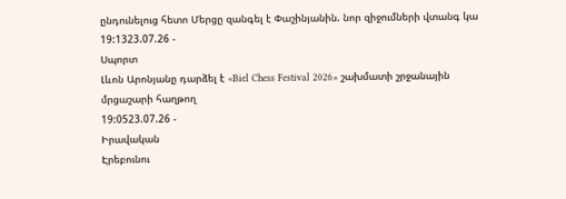ընդունելուց հետո Մերցը զանգել է Փաշինյանին. նոր զիջումների վտանգ կա
19:1323.07.26 -
Սպորտ
Լևոն Արոնյանը դարձել է «Biel Chess Festival 2026» շախմատի շրջանային մրցաշարի հաղթող
19:0523.07.26 -
Իրավական
Էրեբունու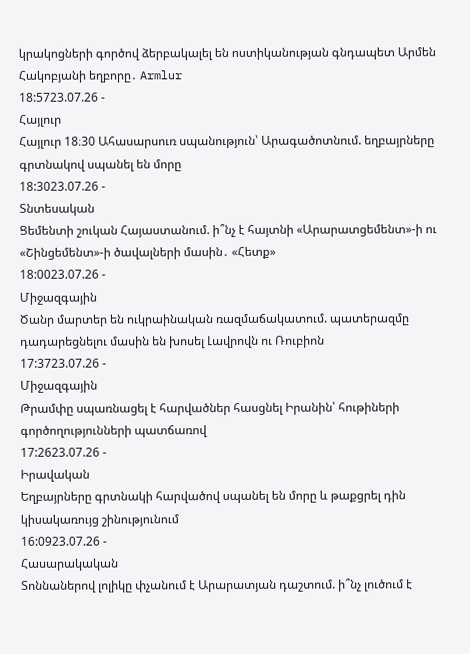կրակոցների գործով ձերբակալել են ոստիկանության գնդապետ Արմեն Հակոբյանի եղբորը․ Armlur
18:5723.07.26 -
Հայլուր
Հայլուր 18։30 Ահասարսուռ սպանություն՝ Արագածոտնում. եղբայրները գրտնակով սպանել են մորը
18:3023.07.26 -
Տնտեսական
Ցեմենտի շուկան Հայաստանում. ի՞նչ է հայտնի «Արարատցեմենտ»-ի ու «Շինցեմենտ»-ի ծավալների մասին․ «Հետք»
18:0023.07.26 -
Միջազգային
Ծանր մարտեր են ուկրաինական ռազմաճակատում. պատերազմը դադարեցնելու մասին են խոսել Լավրովն ու Ռուբիոն
17:3723.07.26 -
Միջազգային
Թրամփը սպառնացել է հարվածներ հասցնել Իրանին՝ հութիների գործողությունների պատճառով
17:2623.07.26 -
Իրավական
Եղբայրները գրտնակի հարվածով սպանել են մորը և թաքցրել դին կիսակառույց շինությունում
16:0923.07.26 -
Հասարակական
Տոննաներով լոլիկը փչանում է Արարատյան դաշտում. ի՞նչ լուծում է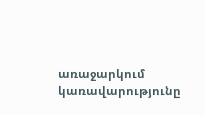առաջարկում կառավարությունը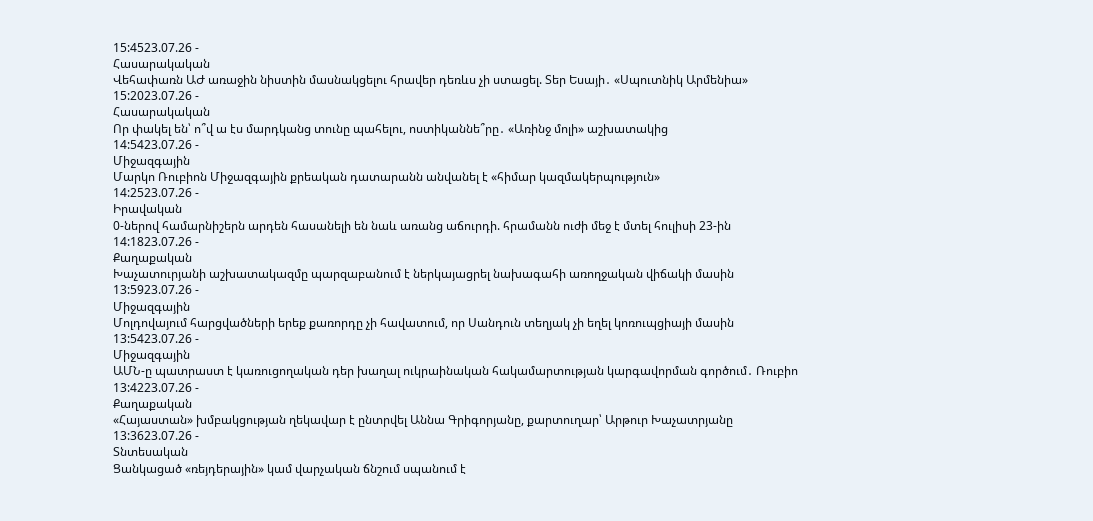15:4523.07.26 -
Հասարակական
Վեհափառն ԱԺ առաջին նիստին մասնակցելու հրավեր դեռևս չի ստացել. Տեր Եսայի․ «Սպուտնիկ Արմենիա»
15:2023.07.26 -
Հասարակական
Որ փակել են՝ ո՞վ ա էս մարդկանց տունը պահելու, ոստիկաննե՞րը․ «Առինջ մոլի» աշխատակից
14:5423.07.26 -
Միջազգային
Մարկո Ռուբիոն Միջազգային քրեական դատարանն անվանել է «հիմար կազմակերպություն»
14:2523.07.26 -
Իրավական
0-ներով համարնիշերն արդեն հասանելի են նաև առանց աճուրդի. հրամանն ուժի մեջ է մտել հուլիսի 23-ին
14:1823.07.26 -
Քաղաքական
Խաչատուրյանի աշխատակազմը պարզաբանում է ներկայացրել նախագահի առողջական վիճակի մասին
13:5923.07.26 -
Միջազգային
Մոլդովայում հարցվածների երեք քառորդը չի հավատում, որ Սանդուն տեղյակ չի եղել կոռուպցիայի մասին
13:5423.07.26 -
Միջազգային
ԱՄՆ-ը պատրաստ է կառուցողական դեր խաղալ ուկրաինական հակամարտության կարգավորման գործում․ Ռուբիո
13:4223.07.26 -
Քաղաքական
«Հայաստան» խմբակցության ղեկավար է ընտրվել Աննա Գրիգորյանը, քարտուղար՝ Արթուր Խաչատրյանը
13:3623.07.26 -
Տնտեսական
Ցանկացած «ռեյդերային» կամ վարչական ճնշում սպանում է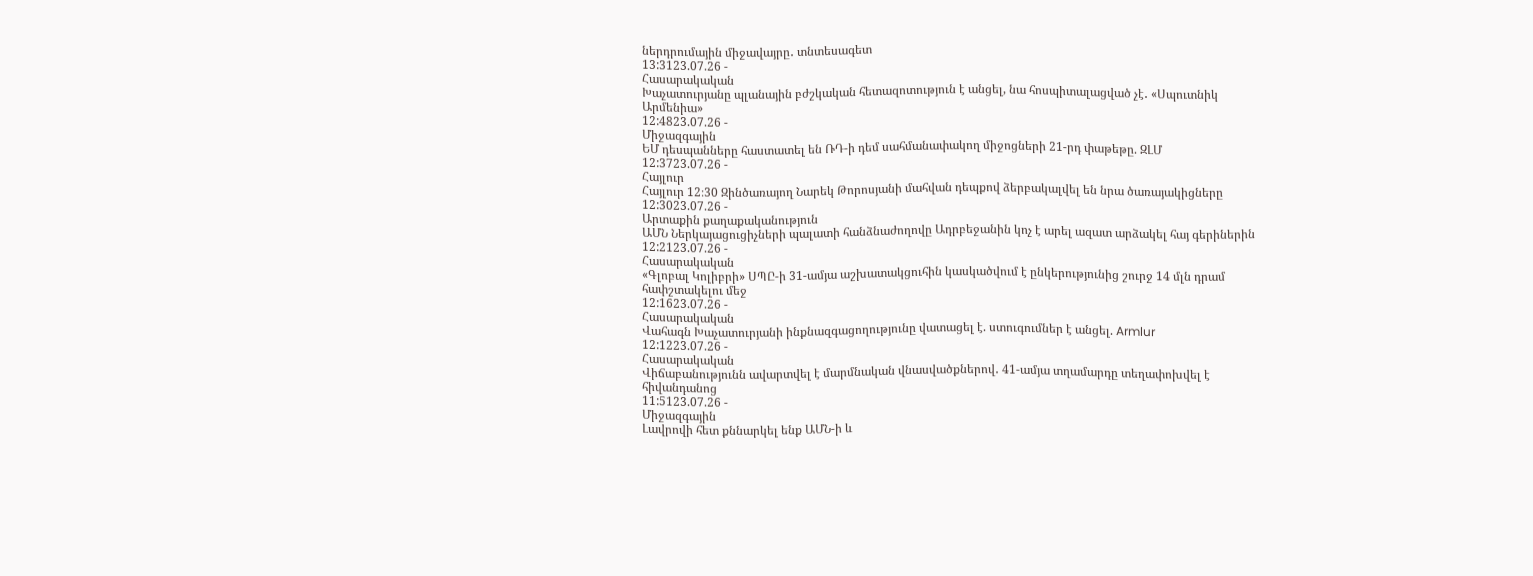ներդրումային միջավայրը․ տնտեսագետ
13:3123.07.26 -
Հասարակական
Խաչատուրյանը պլանային բժշկական հետազոտություն է անցել, նա հոսպիտալացված չէ․ «Սպուտնիկ Արմենիա»
12:4823.07.26 -
Միջազգային
ԵՄ դեսպանները հաստատել են ՌԴ-ի դեմ սահմանափակող միջոցների 21-րդ փաթեթը. ԶԼՄ
12:3723.07.26 -
Հայլուր
Հայլուր 12։30 Զինծառայող Նարեկ Թորոսյանի մահվան դեպքով ձերբակալվել են նրա ծառայակիցները
12:3023.07.26 -
Արտաքին քաղաքականություն
ԱՄՆ Ներկայացուցիչների պալատի հանձնաժողովը Ադրբեջանին կոչ է արել ազատ արձակել հայ գերիներին
12:2123.07.26 -
Հասարակական
«Գլոբալ Կոլիբրի» ՍՊԸ-ի 31-ամյա աշխատակցուհին կասկածվում է ընկերությունից շուրջ 14 մլն դրամ հափշտակելու մեջ
12:1623.07.26 -
Հասարակական
Վահագն Խաչատուրյանի ինքնազգացողությունը վատացել է. ստուգումներ է անցել. Armlur
12:1223.07.26 -
Հասարակական
Վիճաբանությունն ավարտվել է մարմնական վնասվածքներով․ 41-ամյա տղամարդը տեղափոխվել է հիվանդանոց
11:5123.07.26 -
Միջազգային
Լավրովի հետ քննարկել ենք ԱՄՆ-ի և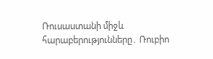Ռուսաստանի միջև հարաբերությունները․ Ռուբիո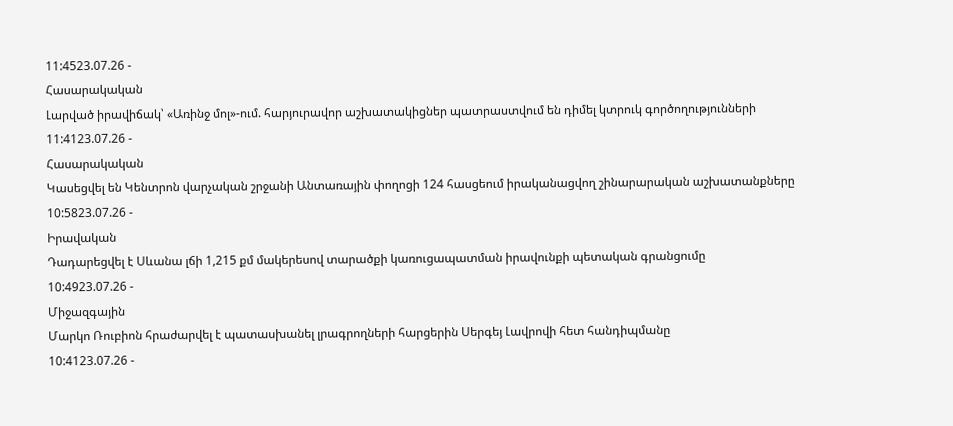11:4523.07.26 -
Հասարակական
Լարված իրավիճակ՝ «Առինջ մոլ»-ում. հարյուրավոր աշխատակիցներ պատրաստվում են դիմել կտրուկ գործողությունների
11:4123.07.26 -
Հասարակական
Կասեցվել են Կենտրոն վարչական շրջանի Անտառային փողոցի 124 հասցեում իրականացվող շինարարական աշխատանքները
10:5823.07.26 -
Իրավական
Դադարեցվել է Սևանա լճի 1,215 քմ մակերեսով տարածքի կառուցապատման իրավունքի պետական գրանցումը
10:4923.07.26 -
Միջազգային
Մարկո Ռուբիոն հրաժարվել է պատասխանել լրագրողների հարցերին Սերգեյ Լավրովի հետ հանդիպմանը
10:4123.07.26 -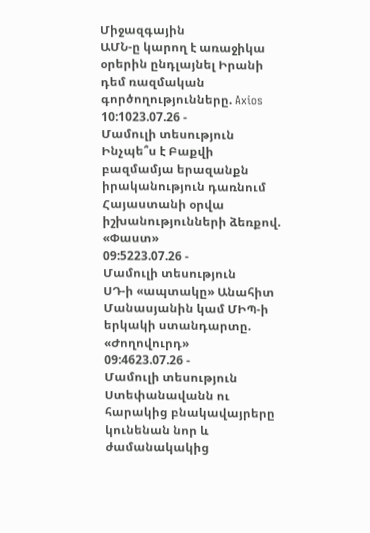Միջազգային
ԱՄՆ-ը կարող է առաջիկա օրերին ընդլայնել Իրանի դեմ ռազմական գործողությունները. Axios
10:1023.07.26 -
Մամուլի տեսություն
Ինչպե՞ս է Բաքվի բազմամյա երազանքն իրականություն դառնում Հայաստանի օրվա իշխանությունների ձեռքով. «Փաստ»
09:5223.07.26 -
Մամուլի տեսություն
ՍԴ-ի «ապտակը» Անահիտ Մանասյանին կամ ՄԻՊ-ի երկակի ստանդարտը. «Ժողովուրդ»
09:4623.07.26 -
Մամուլի տեսություն
Ստեփանավանն ու հարակից բնակավայրերը կունենան նոր և ժամանակակից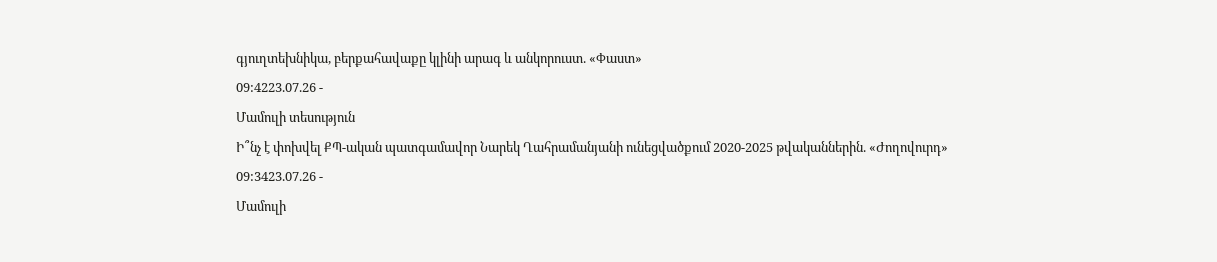գյուղտեխնիկա, բերքահավաքը կլինի արագ և անկորուստ. «Փաստ»
09:4223.07.26 -
Մամուլի տեսություն
Ի՞նչ է փոխվել ՔՊ-ական պատգամավոր Նարեկ Ղահրամանյանի ունեցվածքում 2020-2025 թվականներին. «Ժողովուրդ»
09:3423.07.26 -
Մամուլի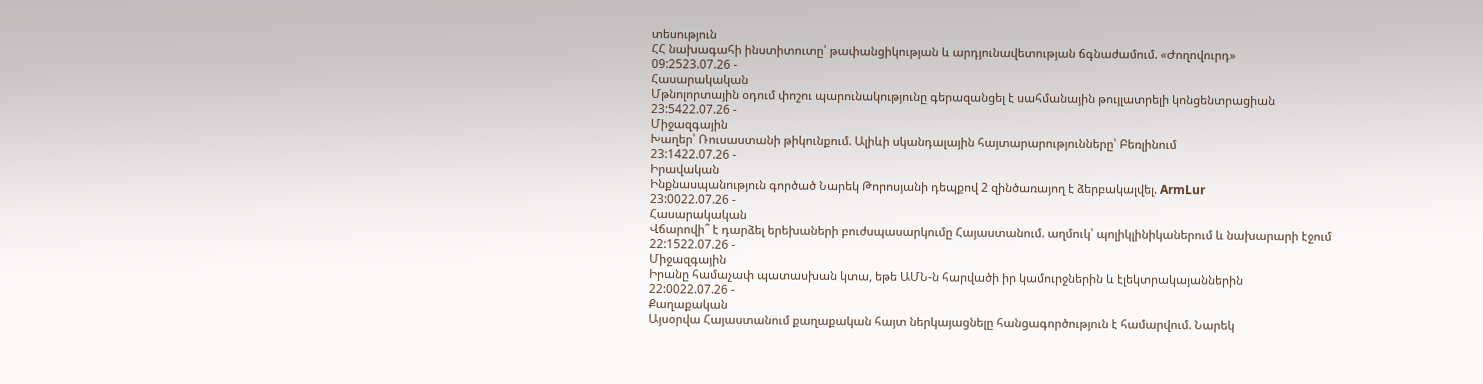տեսություն
ՀՀ նախագահի ինստիտուտը՝ թափանցիկության և արդյունավետության ճգնաժամում. «Ժողովուրդ»
09:2523.07.26 -
Հասարակական
Մթնոլորտային օդում փոշու պարունակությունը գերազանցել է սահմանային թույլատրելի կոնցենտրացիան
23:5422.07.26 -
Միջազգային
Խաղեր՝ Ռուսաստանի թիկունքում. Ալիևի սկանդալային հայտարարությունները՝ Բեռլինում
23:1422.07.26 -
Իրավական
Ինքնասպանություն գործած Նարեկ Թորոսյանի դեպքով 2 զինծառայող է ձերբակալվել. ArmLur
23:0022.07.26 -
Հասարակական
Վճարովի՞ է դարձել երեխաների բուժսպասարկումը Հայաստանում. աղմուկ՝ պոլիկլինիկաներում և նախարարի էջում
22:1522.07.26 -
Միջազգային
Իրանը համաչափ պատասխան կտա, եթե ԱՄՆ-ն հարվածի իր կամուրջներին և էլեկտրակայաններին
22:0022.07.26 -
Քաղաքական
Այսօրվա Հայաստանում քաղաքական հայտ ներկայացնելը հանցագործություն է համարվում. Նարեկ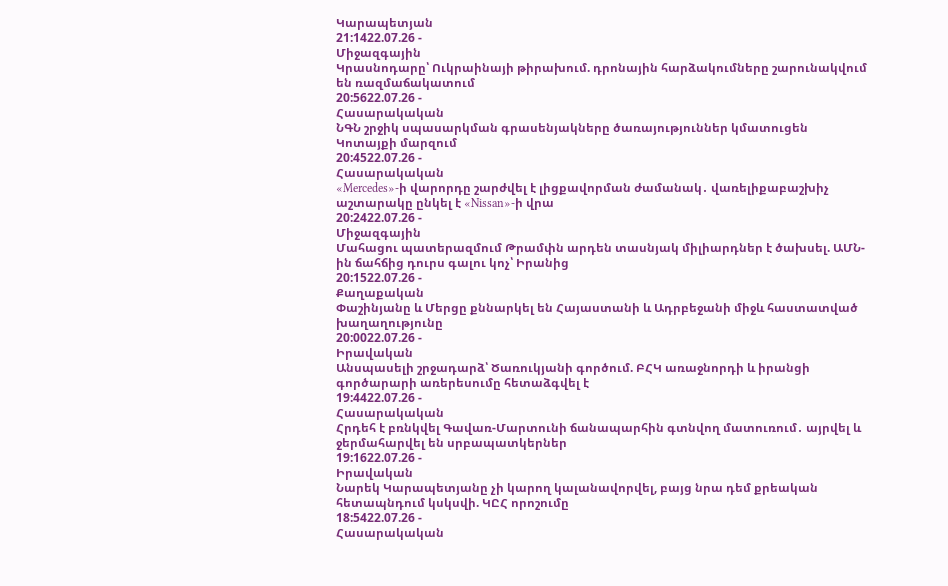Կարապետյան
21:1422.07.26 -
Միջազգային
Կրասնոդարը՝ Ուկրաինայի թիրախում. դրոնային հարձակումները շարունակվում են ռազմաճակատում
20:5622.07.26 -
Հասարակական
ՆԳՆ շրջիկ սպասարկման գրասենյակները ծառայություններ կմատուցեն Կոտայքի մարզում
20:4522.07.26 -
Հասարակական
«Mercedes»-ի վարորդը շարժվել է լիցքավորման ժամանակ․ վառելիքաբաշխիչ աշտարակը ընկել է «Nissan»-ի վրա
20:2422.07.26 -
Միջազգային
Մահացու պատերազմում Թրամփն արդեն տասնյակ միլիարդներ է ծախսել. ԱՄՆ-ին ճահճից դուրս գալու կոչ՝ Իրանից
20:1522.07.26 -
Քաղաքական
Փաշինյանը և Մերցը քննարկել են Հայաստանի և Ադրբեջանի միջև հաստատված խաղաղությունը
20:0022.07.26 -
Իրավական
Անսպասելի շրջադարձ՝ Ծառուկյանի գործում. ԲՀԿ առաջնորդի և իրանցի գործարարի առերեսումը հետաձգվել է
19:4422.07.26 -
Հասարակական
Հրդեհ է բռնկվել Գավառ-Մարտունի ճանապարհին գտնվող մատուռում․ այրվել և ջերմահարվել են սրբապատկերներ
19:1622.07.26 -
Իրավական
Նարեկ Կարապետյանը չի կարող կալանավորվել, բայց նրա դեմ քրեական հետապնդում կսկսվի. ԿԸՀ որոշումը
18:5422.07.26 -
Հասարակական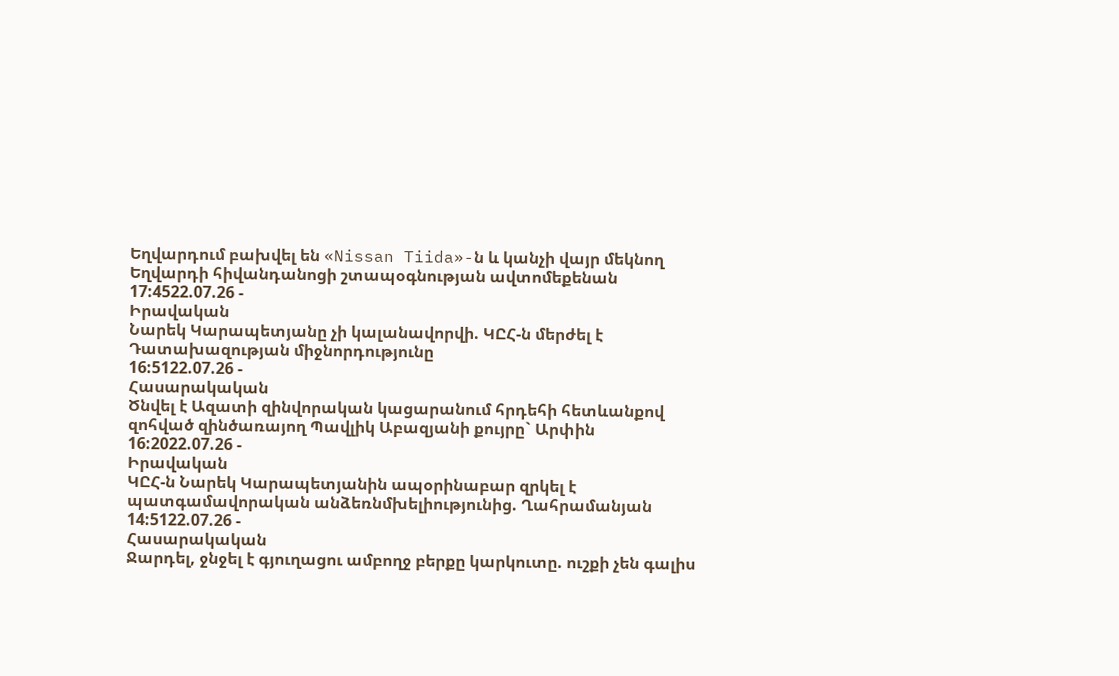Եղվարդում բախվել են «Nissan Tiida»-ն և կանչի վայր մեկնող Եղվարդի հիվանդանոցի շտապօգնության ավտոմեքենան
17:4522.07.26 -
Իրավական
Նարեկ Կարապետյանը չի կալանավորվի. ԿԸՀ-ն մերժել է Դատախազության միջնորդությունը
16:5122.07.26 -
Հասարակական
Ծնվել է Ազատի զինվորական կացարանում հրդեհի հետևանքով զոհված զինծառայող Պավլիկ Աբազյանի քույրը` Արփին
16:2022.07.26 -
Իրավական
ԿԸՀ-ն Նարեկ Կարապետյանին ապօրինաբար զրկել է պատգամավորական անձեռնմխելիությունից. Ղահրամանյան
14:5122.07.26 -
Հասարակական
Ջարդել, ջնջել է գյուղացու ամբողջ բերքը կարկուտը. ուշքի չեն գալիս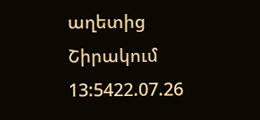աղետից Շիրակում
13:5422.07.26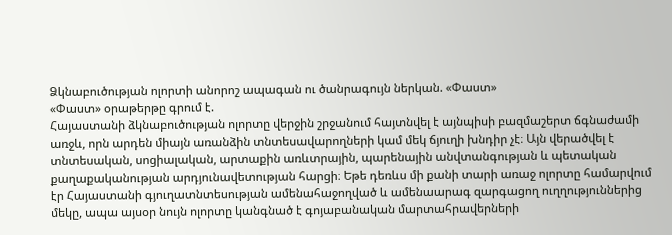Ձկնաբուծության ոլորտի անորոշ ապագան ու ծանրագույն ներկան. «Փաստ»
«Փաստ» օրաթերթը գրում է.
Հայաստանի ձկնաբուծության ոլորտը վերջին շրջանում հայտնվել է այնպիսի բազմաշերտ ճգնաժամի առջև, որն արդեն միայն առանձին տնտեսավարողների կամ մեկ ճյուղի խնդիր չէ։ Այն վերածվել է տնտեսական, սոցիալական, արտաքին առևտրային, պարենային անվտանգության և պետական քաղաքականության արդյունավետության հարցի։ Եթե դեռևս մի քանի տարի առաջ ոլորտը համարվում էր Հայաստանի գյուղատնտեսության ամենահաջողված և ամենաարագ զարգացող ուղղություններից մեկը, ապա այսօր նույն ոլորտը կանգնած է գոյաբանական մարտահրավերների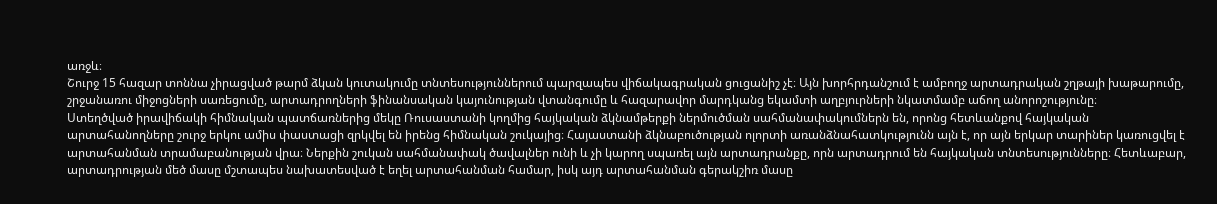առջև։
Շուրջ 15 հազար տոննա չիրացված թարմ ձկան կուտակումը տնտեսություններում պարզապես վիճակագրական ցուցանիշ չէ։ Այն խորհրդանշում է ամբողջ արտադրական շղթայի խաթարումը, շրջանառու միջոցների սառեցումը, արտադրողների ֆինանսական կայունության վտանգումը և հազարավոր մարդկանց եկամտի աղբյուրների նկատմամբ աճող անորոշությունը։
Ստեղծված իրավիճակի հիմնական պատճառներից մեկը Ռուսաստանի կողմից հայկական ձկնամթերքի ներմուծման սահմանափակումներն են, որոնց հետևանքով հայկական արտահանողները շուրջ երկու ամիս փաստացի զրկվել են իրենց հիմնական շուկայից։ Հայաստանի ձկնաբուծության ոլորտի առանձնահատկությունն այն է, որ այն երկար տարիներ կառուցվել է արտահանման տրամաբանության վրա։ Ներքին շուկան սահմանափակ ծավալներ ունի և չի կարող սպառել այն արտադրանքը, որն արտադրում են հայկական տնտեսությունները։ Հետևաբար, արտադրության մեծ մասը մշտապես նախատեսված է եղել արտահանման համար, իսկ այդ արտահանման գերակշիռ մասը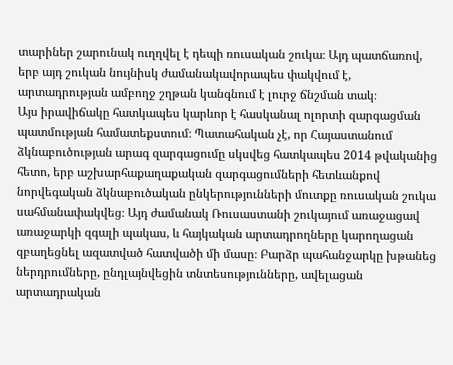տարիներ շարունակ ուղղվել է դեպի ռուսական շուկա։ Այդ պատճառով, երբ այդ շուկան նույնիսկ ժամանակավորապես փակվում է, արտադրության ամբողջ շղթան կանգնում է լուրջ ճնշման տակ։
Այս իրավիճակը հատկապես կարևոր է հասկանալ ոլորտի զարգացման պատմության համատեքստում։ Պատահական չէ, որ Հայաստանում ձկնաբուծության արագ զարգացումը սկսվեց հատկապես 2014 թվականից հետո, երբ աշխարհաքաղաքական զարգացումների հետևանքով նորվեգական ձկնաբուծական ընկերությունների մուտքը ռուսական շուկա սահմանափակվեց։ Այդ ժամանակ Ռուսաստանի շուկայում առաջացավ առաջարկի զգալի պակաս, և հայկական արտադրողները կարողացան զբաղեցնել ազատված հատվածի մի մասը։ Բարձր պահանջարկը խթանեց ներդրումները, ընդլայնվեցին տնտեսությունները, ավելացան արտադրական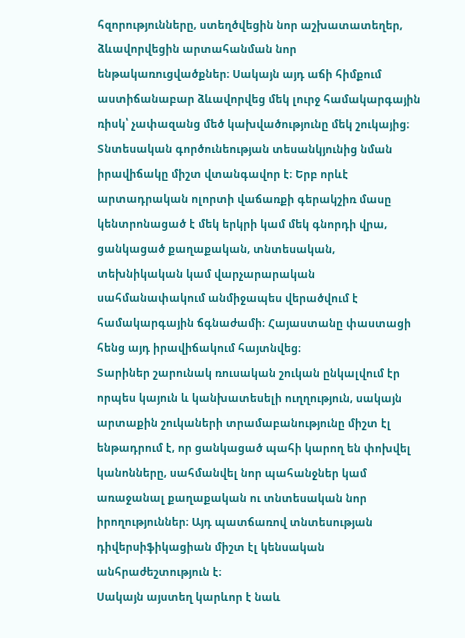հզորությունները, ստեղծվեցին նոր աշխատատեղեր, ձևավորվեցին արտահանման նոր ենթակառուցվածքներ։ Սակայն այդ աճի հիմքում աստիճանաբար ձևավորվեց մեկ լուրջ համակարգային ռիսկ՝ չափազանց մեծ կախվածությունը մեկ շուկայից։
Տնտեսական գործունեության տեսանկյունից նման իրավիճակը միշտ վտանգավոր է։ Երբ որևէ արտադրական ոլորտի վաճառքի գերակշիռ մասը կենտրոնացած է մեկ երկրի կամ մեկ գնորդի վրա, ցանկացած քաղաքական, տնտեսական, տեխնիկական կամ վարչարարական սահմանափակում անմիջապես վերածվում է համակարգային ճգնաժամի։ Հայաստանը փաստացի հենց այդ իրավիճակում հայտնվեց։
Տարիներ շարունակ ռուսական շուկան ընկալվում էր որպես կայուն և կանխատեսելի ուղղություն, սակայն արտաքին շուկաների տրամաբանությունը միշտ էլ ենթադրում է, որ ցանկացած պահի կարող են փոխվել կանոնները, սահմանվել նոր պահանջներ կամ առաջանալ քաղաքական ու տնտեսական նոր իրողություններ։ Այդ պատճառով տնտեսության դիվերսիֆիկացիան միշտ էլ կենսական անհրաժեշտություն է։
Սակայն այստեղ կարևոր է նաև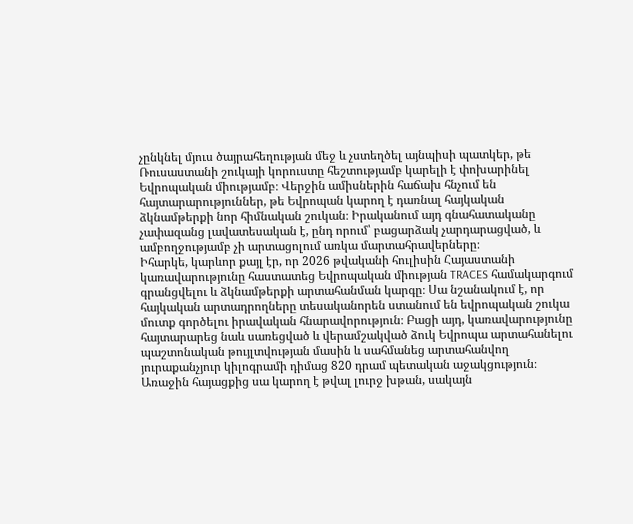չընկնել մյուս ծայրահեղության մեջ և չստեղծել այնպիսի պատկեր, թե Ռուսաստանի շուկայի կորուստը հեշտությամբ կարելի է փոխարինել Եվրոպական միությամբ։ Վերջին ամիսներին հաճախ հնչում են հայտարարություններ, թե Եվրոպան կարող է դառնալ հայկական ձկնամթերքի նոր հիմնական շուկան։ Իրականում այդ գնահատականը չափազանց լավատեսական է, ընդ որում՝ բացարձակ չարդարացված, և ամբողջությամբ չի արտացոլում առկա մարտահրավերները։
Իհարկե, կարևոր քայլ էր, որ 2026 թվականի հուլիսին Հայաստանի կառավարությունը հաստատեց Եվրոպական միության TRACES համակարգում գրանցվելու և ձկնամթերքի արտահանման կարգը։ Սա նշանակում է, որ հայկական արտադրողները տեսականորեն ստանում են եվրոպական շուկա մուտք գործելու իրավական հնարավորություն։ Բացի այդ, կառավարությունը հայտարարեց նաև սառեցված և վերամշակված ձուկ Եվրոպա արտահանելու պաշտոնական թույլտվության մասին և սահմանեց արտահանվող յուրաքանչյուր կիլոգրամի դիմաց 820 դրամ պետական աջակցություն։ Առաջին հայացքից սա կարող է թվալ լուրջ խթան, սակայն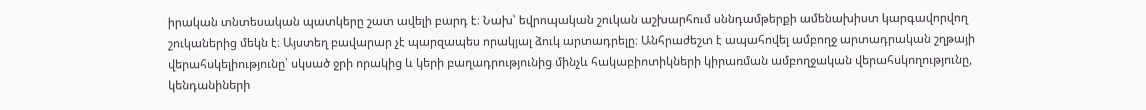իրական տնտեսական պատկերը շատ ավելի բարդ է։ Նախ՝ եվրոպական շուկան աշխարհում սննդամթերքի ամենախիստ կարգավորվող շուկաներից մեկն է։ Այստեղ բավարար չէ պարզապես որակյալ ձուկ արտադրելը։ Անհրաժեշտ է ապահովել ամբողջ արտադրական շղթայի վերահսկելիությունը՝ սկսած ջրի որակից և կերի բաղադրությունից մինչև հակաբիոտիկների կիրառման ամբողջական վերահսկողությունը, կենդանիների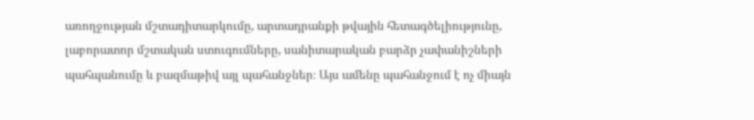առողջության մշտադիտարկումը, արտադրանքի թվային հետագծելիությունը, լաբորատոր մշտական ստուգումները, սանիտարական բարձր չափանիշների պահպանումը և բազմաթիվ այլ պահանջներ։ Այս ամենը պահանջում է ոչ միայն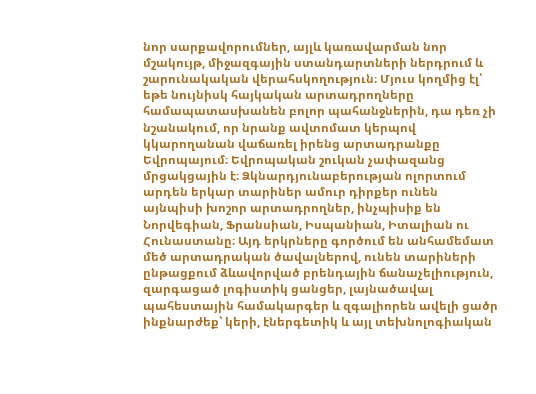նոր սարքավորումներ, այլև կառավարման նոր մշակույթ, միջազգային ստանդարտների ներդրում և շարունակական վերահսկողություն։ Մյուս կողմից էլ՝ եթե նույնիսկ հայկական արտադրողները համապատասխանեն բոլոր պահանջներին, դա դեռ չի նշանակում, որ նրանք ավտոմատ կերպով կկարողանան վաճառել իրենց արտադրանքը Եվրոպայում։ Եվրոպական շուկան չափազանց մրցակցային է։ Ձկնարդյունաբերության ոլորտում արդեն երկար տարիներ ամուր դիրքեր ունեն այնպիսի խոշոր արտադրողներ, ինչպիսիք են Նորվեգիան, Ֆրանսիան, Իսպանիան, Իտալիան ու Հունաստանը։ Այդ երկրները գործում են անհամեմատ մեծ արտադրական ծավալներով, ունեն տարիների ընթացքում ձևավորված բրենդային ճանաչելիություն, զարգացած լոգիստիկ ցանցեր, լայնածավալ պահեստային համակարգեր և զգալիորեն ավելի ցածր ինքնարժեք՝ կերի, էներգետիկ և այլ տեխնոլոգիական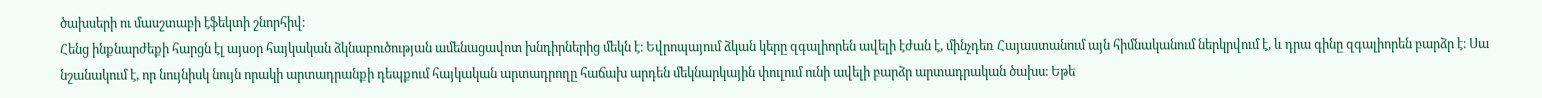ծախսերի ու մասշտաբի էֆեկտի շնորհիվ։
Հենց ինքնարժեքի հարցն էլ այսօր հայկական ձկնաբուծության ամենացավոտ խնդիրներից մեկն է։ Եվրոպայում ձկան կերը զգալիորեն ավելի էժան է, մինչդեռ Հայաստանում այն հիմնականում ներկրվում է, և դրա գինը զգալիորեն բարձր է։ Սա նշանակում է, որ նույնիսկ նույն որակի արտադրանքի դեպքում հայկական արտադրողը հաճախ արդեն մեկնարկային փուլում ունի ավելի բարձր արտադրական ծախս։ Եթե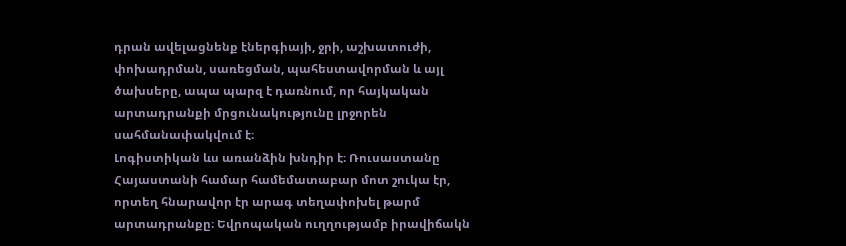դրան ավելացնենք էներգիայի, ջրի, աշխատուժի, փոխադրման, սառեցման, պահեստավորման և այլ ծախսերը, ապա պարզ է դառնում, որ հայկական արտադրանքի մրցունակությունը լրջորեն սահմանափակվում է։
Լոգիստիկան ևս առանձին խնդիր է։ Ռուսաստանը Հայաստանի համար համեմատաբար մոտ շուկա էր, որտեղ հնարավոր էր արագ տեղափոխել թարմ արտադրանքը։ Եվրոպական ուղղությամբ իրավիճակն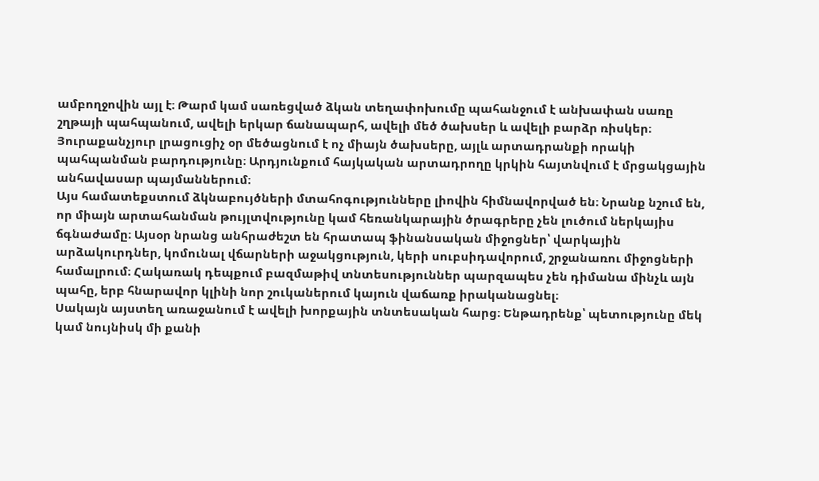ամբողջովին այլ է։ Թարմ կամ սառեցված ձկան տեղափոխումը պահանջում է անխափան սառը շղթայի պահպանում, ավելի երկար ճանապարհ, ավելի մեծ ծախսեր և ավելի բարձր ռիսկեր։ Յուրաքանչյուր լրացուցիչ օր մեծացնում է ոչ միայն ծախսերը, այլև արտադրանքի որակի պահպանման բարդությունը։ Արդյունքում հայկական արտադրողը կրկին հայտնվում է մրցակցային անհավասար պայմաններում։
Այս համատեքստում ձկնաբույծների մտահոգությունները լիովին հիմնավորված են։ Նրանք նշում են, որ միայն արտահանման թույլտվությունը կամ հեռանկարային ծրագրերը չեն լուծում ներկայիս ճգնաժամը։ Այսօր նրանց անհրաժեշտ են հրատապ ֆինանսական միջոցներ՝ վարկային արձակուրդներ, կոմունալ վճարների աջակցություն, կերի սուբսիդավորում, շրջանառու միջոցների համալրում։ Հակառակ դեպքում բազմաթիվ տնտեսություններ պարզապես չեն դիմանա մինչև այն պահը, երբ հնարավոր կլինի նոր շուկաներում կայուն վաճառք իրականացնել։
Սակայն այստեղ առաջանում է ավելի խորքային տնտեսական հարց։ Ենթադրենք՝ պետությունը մեկ կամ նույնիսկ մի քանի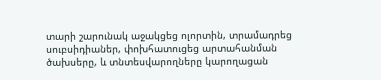տարի շարունակ աջակցեց ոլորտին, տրամադրեց սուբսիդիաներ, փոխհատուցեց արտահանման ծախսերը, և տնտեսվարողները կարողացան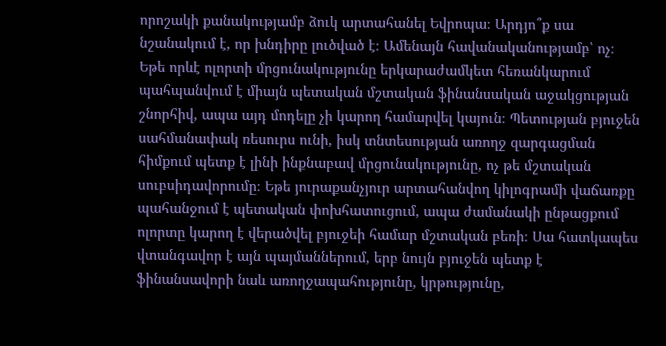որոշակի քանակությամբ ձուկ արտահանել Եվրոպա։ Արդյո՞ք սա նշանակում է, որ խնդիրը լուծված է։ Ամենայն հավանականությամբ՝ ոչ։ Եթե որևէ ոլորտի մրցունակությունը երկարաժամկետ հեռանկարում պահպանվում է միայն պետական մշտական ֆինանսական աջակցության շնորհիվ, ապա այդ մոդելը չի կարող համարվել կայուն։ Պետության բյուջեն սահմանափակ ռեսուրս ունի, իսկ տնտեսության առողջ զարգացման հիմքում պետք է լինի ինքնաբավ մրցունակությունը, ոչ թե մշտական սուբսիդավորումը։ Եթե յուրաքանչյուր արտահանվող կիլոգրամի վաճառքը պահանջում է պետական փոխհատուցում, ապա ժամանակի ընթացքում ոլորտը կարող է վերածվել բյուջեի համար մշտական բեռի։ Սա հատկապես վտանգավոր է այն պայմաններում, երբ նույն բյուջեն պետք է ֆինանսավորի նաև առողջապահությունը, կրթությունը,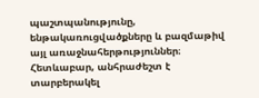պաշտպանությունը, ենթակառուցվածքները և բազմաթիվ այլ առաջնահերթություններ։
Հետևաբար, անհրաժեշտ է տարբերակել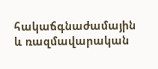հակաճգնաժամային և ռազմավարական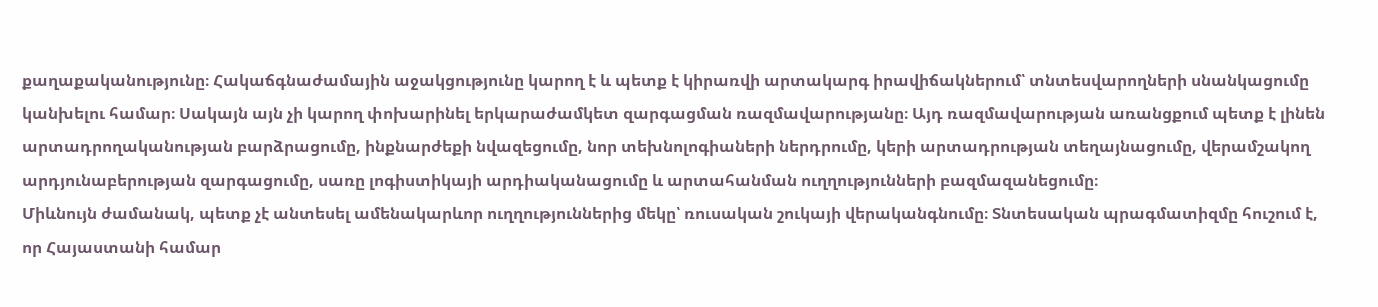քաղաքականությունը։ Հակաճգնաժամային աջակցությունը կարող է և պետք է կիրառվի արտակարգ իրավիճակներում՝ տնտեսվարողների սնանկացումը կանխելու համար։ Սակայն այն չի կարող փոխարինել երկարաժամկետ զարգացման ռազմավարությանը։ Այդ ռազմավարության առանցքում պետք է լինեն արտադրողականության բարձրացումը, ինքնարժեքի նվազեցումը, նոր տեխնոլոգիաների ներդրումը, կերի արտադրության տեղայնացումը, վերամշակող արդյունաբերության զարգացումը, սառը լոգիստիկայի արդիականացումը և արտահանման ուղղությունների բազմազանեցումը։
Միևնույն ժամանակ, պետք չէ անտեսել ամենակարևոր ուղղություններից մեկը՝ ռուսական շուկայի վերականգնումը։ Տնտեսական պրագմատիզմը հուշում է, որ Հայաստանի համար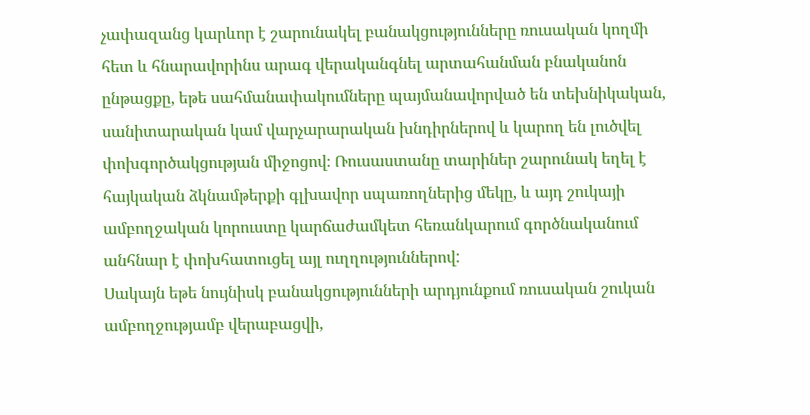չափազանց կարևոր է շարունակել բանակցությունները ռուսական կողմի հետ և հնարավորինս արագ վերականգնել արտահանման բնականոն ընթացքը, եթե սահմանափակումները պայմանավորված են տեխնիկական, սանիտարական կամ վարչարարական խնդիրներով և կարող են լուծվել փոխգործակցության միջոցով։ Ռուսաստանը տարիներ շարունակ եղել է հայկական ձկնամթերքի գլխավոր սպառողներից մեկը, և այդ շուկայի ամբողջական կորուստը կարճաժամկետ հեռանկարում գործնականում անհնար է փոխհատուցել այլ ուղղություններով:
Սակայն եթե նույնիսկ բանակցությունների արդյունքում ռուսական շուկան ամբողջությամբ վերաբացվի,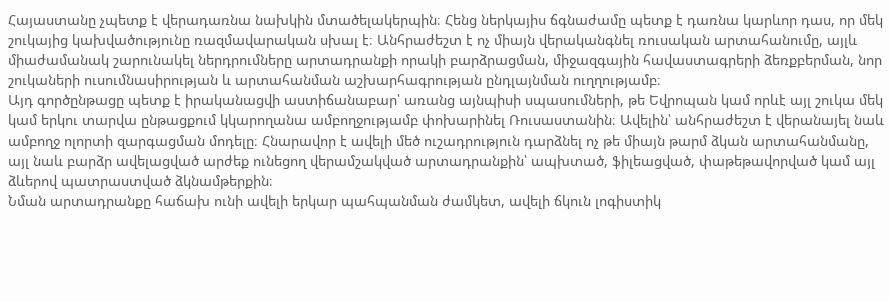Հայաստանը չպետք է վերադառնա նախկին մտածելակերպին։ Հենց ներկայիս ճգնաժամը պետք է դառնա կարևոր դաս, որ մեկ շուկայից կախվածությունը ռազմավարական սխալ է։ Անհրաժեշտ է ոչ միայն վերականգնել ռուսական արտահանումը, այլև միաժամանակ շարունակել ներդրումները արտադրանքի որակի բարձրացման, միջազգային հավաստագրերի ձեռքբերման, նոր շուկաների ուսումնասիրության և արտահանման աշխարհագրության ընդլայնման ուղղությամբ։
Այդ գործընթացը պետք է իրականացվի աստիճանաբար՝ առանց այնպիսի սպասումների, թե Եվրոպան կամ որևէ այլ շուկա մեկ կամ երկու տարվա ընթացքում կկարողանա ամբողջությամբ փոխարինել Ռուսաստանին։ Ավելին՝ անհրաժեշտ է վերանայել նաև ամբողջ ոլորտի զարգացման մոդելը։ Հնարավոր է ավելի մեծ ուշադրություն դարձնել ոչ թե միայն թարմ ձկան արտահանմանը, այլ նաև բարձր ավելացված արժեք ունեցող վերամշակված արտադրանքին՝ ապխտած, ֆիլեացված, փաթեթավորված կամ այլ ձևերով պատրաստված ձկնամթերքին։
Նման արտադրանքը հաճախ ունի ավելի երկար պահպանման ժամկետ, ավելի ճկուն լոգիստիկ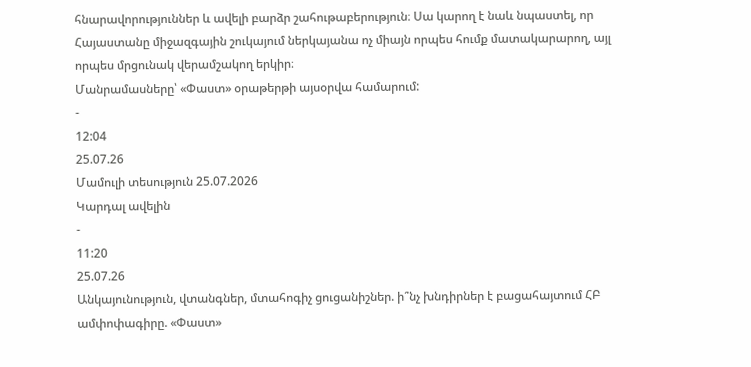հնարավորություններ և ավելի բարձր շահութաբերություն։ Սա կարող է նաև նպաստել, որ Հայաստանը միջազգային շուկայում ներկայանա ոչ միայն որպես հումք մատակարարող, այլ որպես մրցունակ վերամշակող երկիր։
Մանրամասները՝ «Փաստ» օրաթերթի այսօրվա համարում:
-
12:04
25.07.26
Մամուլի տեսություն 25.07.2026
Կարդալ ավելին
-
11:20
25.07.26
Անկայունություն, վտանգներ, մտահոգիչ ցուցանիշներ. ի՞նչ խնդիրներ է բացահայտում ՀԲ ամփոփագիրը. «Փաստ»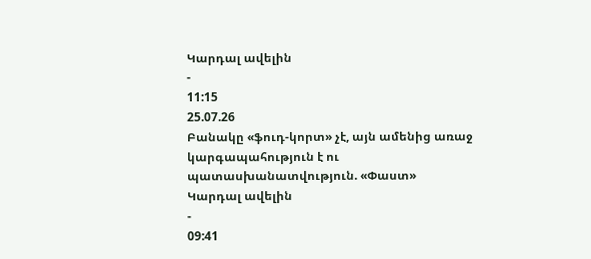Կարդալ ավելին
-
11:15
25.07.26
Բանակը «ֆուդ-կորտ» չէ, այն ամենից առաջ կարգապահություն է ու պատասխանատվություն. «Փաստ»
Կարդալ ավելին
-
09:41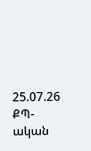25.07.26
ՔՊ-ական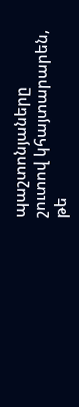պաշտոնյաները շուտով կհայտարարեն, թե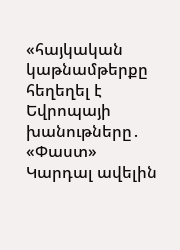«հայկական կաթնամթերքը հեղեղել է Եվրոպայի խանութները․ «Փաստ»
Կարդալ ավելին